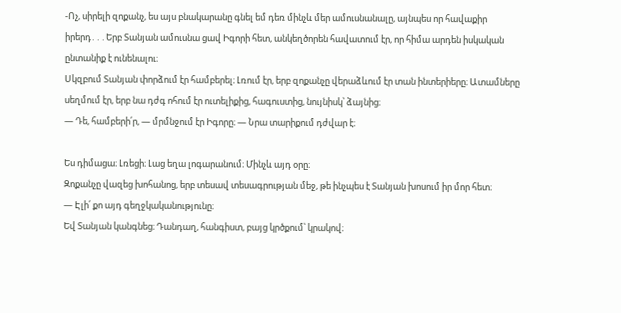-Ոչ, սիրելի զոքանչ, ես այս բնակարանը գնել եմ դեռ մինչև մեր ամուսնանալը, այնպես որ հավաքիր իրերդ․․․Երբ Տանյան ամուսնա ցավ Իգորի հետ, անկեղծորեն հավատում էր, որ հիմա արդեն իսկական ընտանիք է ունենալու։
Սկզբում Տանյան փորձում էր համբերել։ Լռում էր, երբ զոքանչը վերաձևում էր տան ինտերիերը։ Ատամները սեղմում էր, երբ նա դժգ ոհում էր ուտելիքից, հագուստից, նույնիսկ՝ ձայնից։
— Դե, համբերի՛ր, — մրմնջում էր Իգորը։ — Նրա տարիքում դժվար է։

Ես դիմացա։ Լռեցի։ Լաց եղա լոգարանում։ Մինչև այդ օրը։
Զոքանչը վազեց խոհանոց, երբ տեսավ տեսագրության մեջ, թե ինչպես է Տանյան խոսում իր մոր հետ։
— Էլի՛ քո այդ գեղջկականությունը։
Եվ Տանյան կանգնեց։ Դանդաղ, հանգիստ, բայց կրծքում՝ կրակով։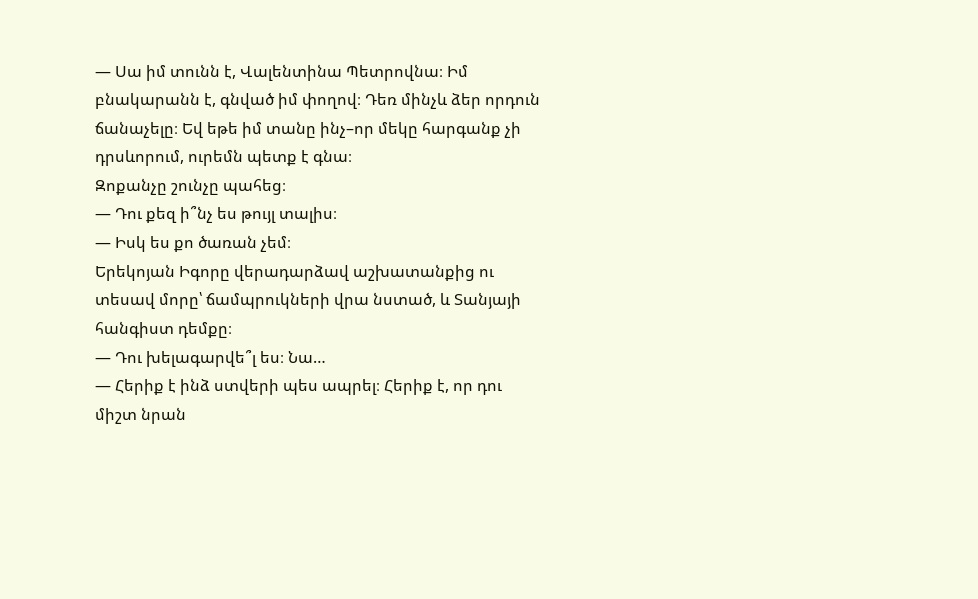— Սա իմ տունն է, Վալենտինա Պետրովնա։ Իմ բնակարանն է, գնված իմ փողով։ Դեռ մինչև ձեր որդուն ճանաչելը։ Եվ եթե իմ տանը ինչ–որ մեկը հարգանք չի դրսևորում, ուրեմն պետք է գնա։
Զոքանչը շունչը պահեց։
— Դու քեզ ի՞նչ ես թույլ տալիս։
— Իսկ ես քո ծառան չեմ։
Երեկոյան Իգորը վերադարձավ աշխատանքից ու տեսավ մորը՝ ճամպրուկների վրա նստած, և Տանյայի հանգիստ դեմքը։
— Դու խելագարվե՞լ ես։ Նա…
— Հերիք է ինձ ստվերի պես ապրել։ Հերիք է, որ դու միշտ նրան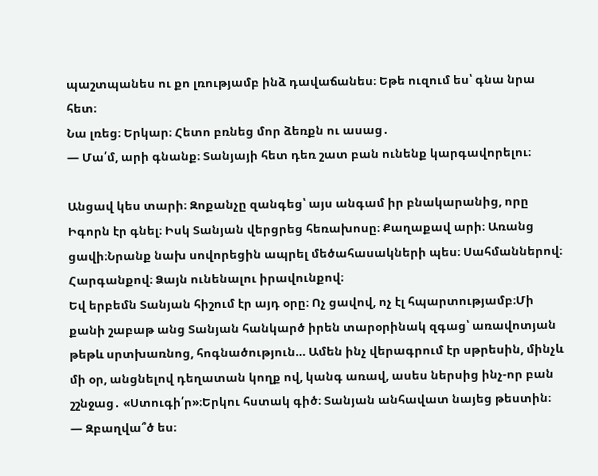պաշտպանես ու քո լռությամբ ինձ դավաճանես։ Եթե ուզում ես՝ գնա նրա հետ։
Նա լռեց։ Երկար։ Հետո բռնեց մոր ձեռքն ու ասաց․
— Մա՛մ, արի գնանք։ Տանյայի հետ դեռ շատ բան ունենք կարգավորելու։

Անցավ կես տարի։ Զոքանչը զանգեց՝ այս անգամ իր բնակարանից, որը Իգորն էր գնել։ Իսկ Տանյան վերցրեց հեռախոսը։ Քաղաքավ արի։ Առանց ցավի։Նրանք նախ սովորեցին ապրել մեծահասակների պես։ Սահմաններով։ Հարգանքով։ Ձայն ունենալու իրավունքով։
Եվ երբեմն Տանյան հիշում էր այդ օրը։ Ոչ ցավով, ոչ էլ հպարտությամբ։Մի քանի շաբաթ անց Տանյան հանկարծ իրեն տարօրինակ զգաց՝ առավոտյան թեթև սրտխառնոց, հոգնածություն… Ամեն ինչ վերագրում էր սթրեսին, մինչև մի օր, անցնելով դեղատան կողք ով, կանգ առավ, ասես ներսից ինչ-որ բան շշնջաց․ «Ստուգի՛ր»։Երկու հստակ գիծ։ Տանյան անհավատ նայեց թեստին։
— Զբաղվա՞ծ ես։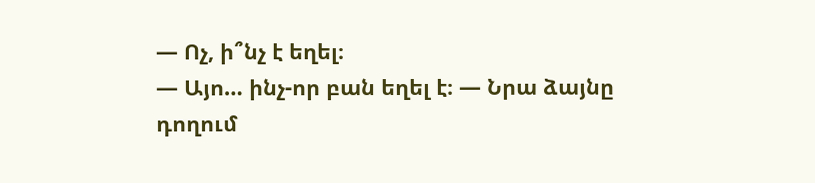— Ոչ, ի՞նչ է եղել։
— Այո… ինչ-որ բան եղել է։ — Նրա ձայնը դողում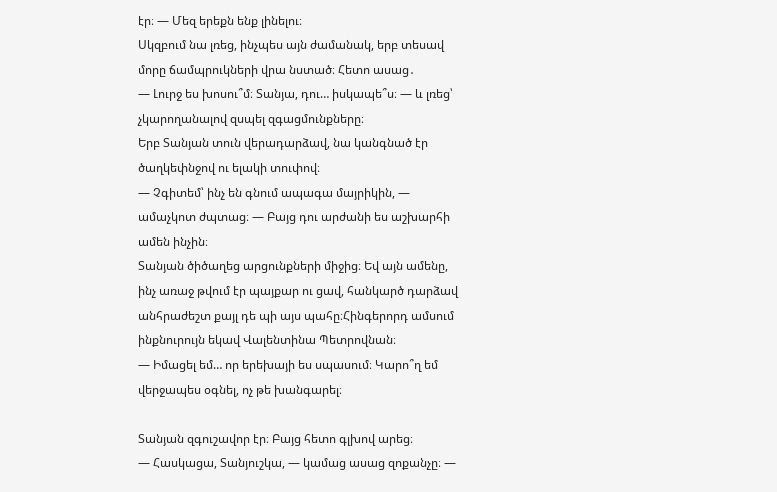էր։ — Մեզ երեքն ենք լինելու։
Սկզբում նա լռեց, ինչպես այն ժամանակ, երբ տեսավ մորը ճամպրուկների վրա նստած։ Հետո ասաց․
— Լուրջ ես խոսու՞մ։ Տանյա, դու… իսկապե՞ս։ — և լռեց՝ չկարողանալով զսպել զգացմունքները։
Երբ Տանյան տուն վերադարձավ, նա կանգնած էր ծաղկեփնջով ու ելակի տուփով։
— Չգիտեմ՝ ինչ են գնում ապագա մայրիկին, — ամաչկոտ ժպտաց։ — Բայց դու արժանի ես աշխարհի ամեն ինչին։
Տանյան ծիծաղեց արցունքների միջից։ Եվ այն ամենը, ինչ առաջ թվում էր պայքար ու ցավ, հանկարծ դարձավ անհրաժեշտ քայլ դե պի այս պահը։Հինգերորդ ամսում ինքնուրույն եկավ Վալենտինա Պետրովնան։
— Իմացել եմ… որ երեխայի ես սպասում։ Կարո՞ղ եմ վերջապես օգնել, ոչ թե խանգարել։

Տանյան զգուշավոր էր։ Բայց հետո գլխով արեց։
— Հասկացա, Տանյուշկա, — կամաց ասաց զոքանչը։ —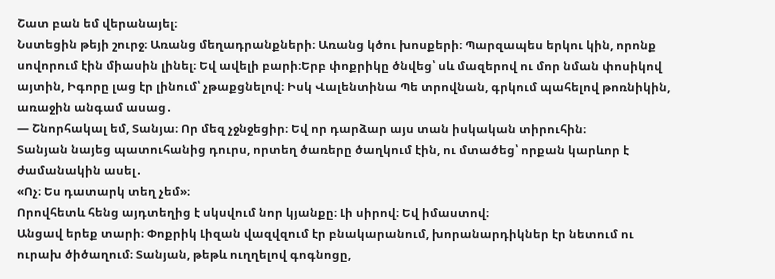Շատ բան եմ վերանայել։
Նստեցին թեյի շուրջ։ Առանց մեղադրանքների։ Առանց կծու խոսքերի։ Պարզապես երկու կին, որոնք սովորում էին միասին լինել։ Եվ ավելի բարի։Երբ փոքրիկը ծնվեց՝ սև մազերով ու մոր նման փոսիկով այտին, Իգորը լաց էր լինում՝ չթաքցնելով։ Իսկ Վալենտինա Պե տրովնան, գրկում պահելով թոռնիկին, առաջին անգամ ասաց․
— Շնորհակալ եմ, Տանյա։ Որ մեզ չջնջեցիր։ Եվ որ դարձար այս տան իսկական տիրուհին։
Տանյան նայեց պատուհանից դուրս, որտեղ ծառերը ծաղկում էին, ու մտածեց՝ որքան կարևոր է ժամանակին ասել․
«Ոչ։ Ես դատարկ տեղ չեմ»։
Որովհետև հենց այդտեղից է սկսվում նոր կյանքը։ Լի սիրով։ Եվ իմաստով։
Անցավ երեք տարի։ Փոքրիկ Լիզան վազվզում էր բնակարանում, խորանարդիկներ էր նետում ու ուրախ ծիծաղում։ Տանյան, թեթև ուղղելով գոգնոցը,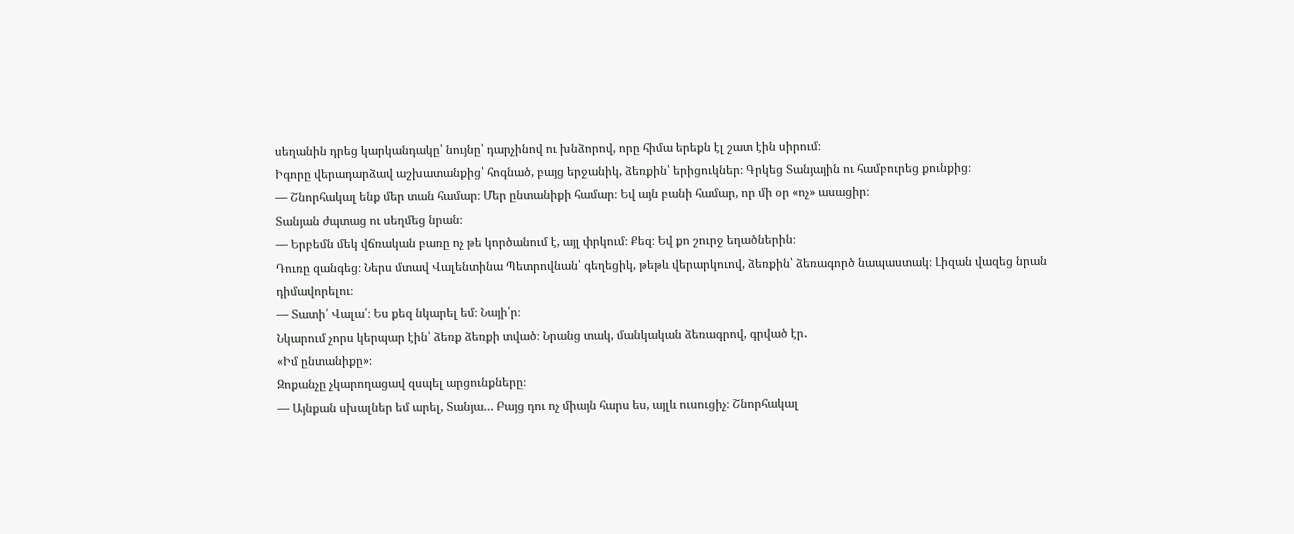սեղանին դրեց կարկանդակը՝ նույնը՝ դարչինով ու խնձորով, որը հիմա երեքն էլ շատ էին սիրում։
Իգորը վերադարձավ աշխատանքից՝ հոգնած, բայց երջանիկ, ձեռքին՝ երիցուկներ։ Գրկեց Տանյային ու համբուրեց քունքից։
— Շնորհակալ ենք մեր տան համար։ Մեր ընտանիքի համար։ Եվ այն բանի համար, որ մի օր «ոչ» ասացիր։
Տանյան ժպտաց ու սեղմեց նրան։
— Երբեմն մեկ վճռական բառը ոչ թե կործանում է, այլ փրկում։ Քեզ։ Եվ քո շուրջ եղածներին։
Դուռը զանգեց։ Ներս մտավ Վալենտինա Պետրովնան՝ գեղեցիկ, թեթև վերարկուով, ձեռքին՝ ձեռագործ նապաստակ։ Լիզան վազեց նրան դիմավորելու։
— Տատի՛ Վալա՛։ Ես քեզ նկարել եմ։ Նայի՛ր։
Նկարում չորս կերպար էին՝ ձեռք ձեռքի տված։ Նրանց տակ, մանկական ձեռագրով, գրված էր․
«Իմ ընտանիքը»։
Զոքանչը չկարողացավ զսպել արցունքները։
— Այնքան սխալներ եմ արել, Տանյա… Բայց դու ոչ միայն հարս ես, այլև ուսուցիչ։ Շնորհակալ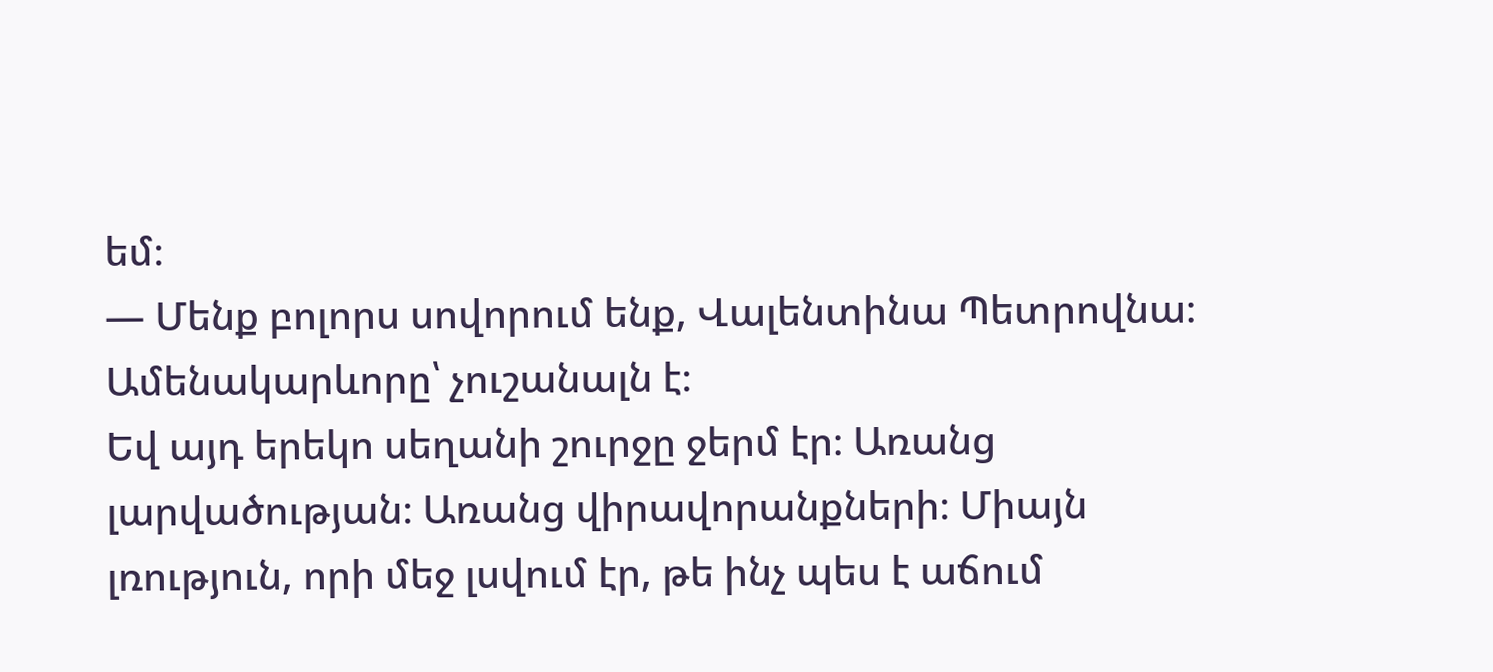եմ։
— Մենք բոլորս սովորում ենք, Վալենտինա Պետրովնա։ Ամենակարևորը՝ չուշանալն է։
Եվ այդ երեկո սեղանի շուրջը ջերմ էր։ Առանց լարվածության։ Առանց վիրավորանքների։ Միայն լռություն, որի մեջ լսվում էր, թե ինչ պես է աճում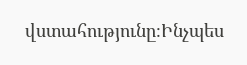վստահությունը։Ինչպես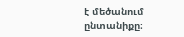է մեծանում ընտանիքը։